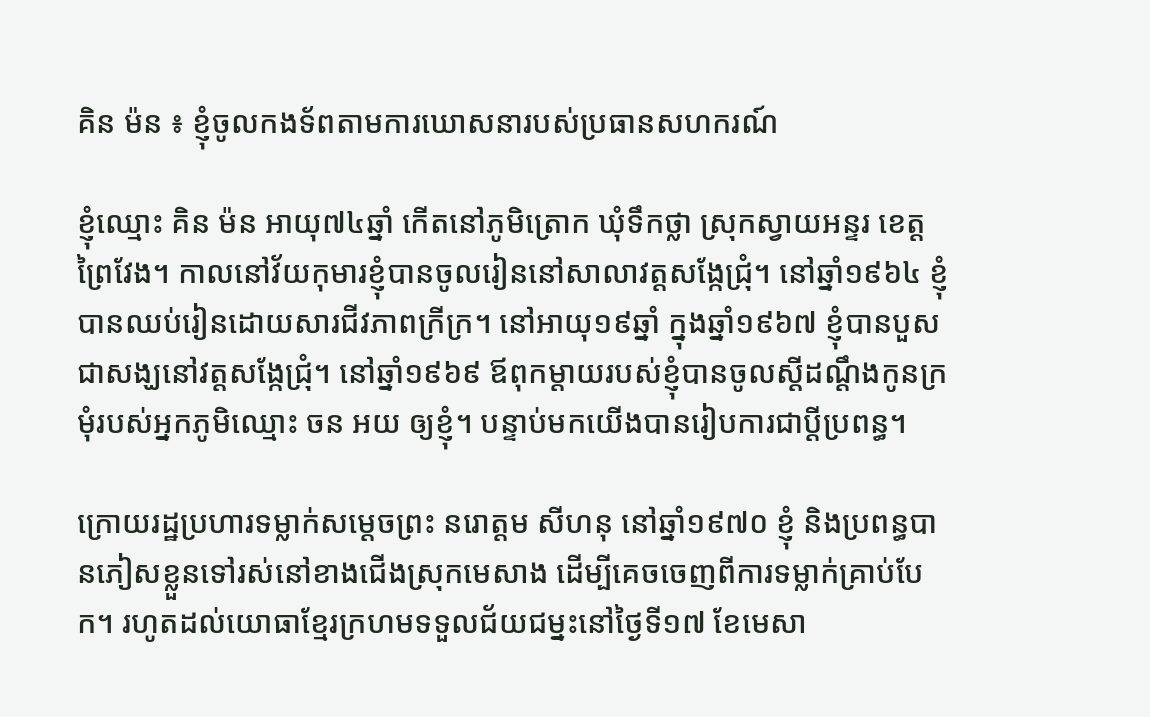គិន ម៉ន ៖ ខ្ញុំចូលកងទ័ពតាមការឃោសនារបស់ប្រធានសហករណ៍

ខ្ញុំឈ្មោះ គិន ម៉ន អាយុ៧៤ឆ្នាំ កើតនៅភូមិត្រោក ឃុំទឹកថ្លា ស្រុកស្វាយអន្ទរ ខេត្តព្រៃវែង។ កាលនៅវ័យកុមារខ្ញុំបានចូលរៀននៅសាលាវត្តសង្កែជ្រុំ។ នៅឆ្នាំ១៩៦៤ ខ្ញុំបានឈប់រៀនដោយសារជីវភាពក្រីក្រ។ នៅអាយុ១៩ឆ្នាំ ក្នុងឆ្នាំ១៩៦៧ ខ្ញុំបានបួសជាសង្ឃនៅវត្តសង្កែជ្រុំ។ នៅឆ្នាំ១៩៦៩ ឪពុកម្តាយរបស់ខ្ញុំបានចូលស្តីដណ្តឹងកូនក្រមុំរបស់អ្នកភូមិឈ្មោះ ចន អយ ឲ្យខ្ញុំ។ បន្ទាប់មកយើងបានរៀបការជាប្តីប្រពន្ធ។

ក្រោយរដ្ឋប្រហារទម្លាក់សម្តេចព្រះ នរោត្តម សីហនុ នៅឆ្នាំ១៩៧០ ខ្ញុំ និងប្រពន្ធបានភៀសខ្លួនទៅរស់នៅខាងជើងស្រុកមេសាង ដើម្បីគេចចេញពីការទម្លាក់គ្រាប់បែក។ រហូតដល់យោធាខ្មែរក្រហមទទួលជ័យជម្នះនៅថ្ងៃទី១៧ ខែមេសា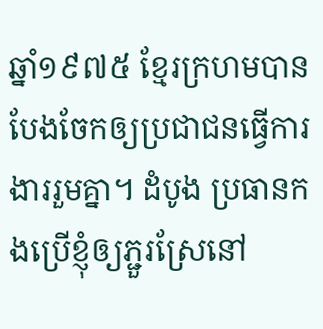ឆ្នាំ១៩៧៥ ខ្មែរក្រហមបានបែងចែកឲ្យប្រជាជនធ្វើការងាររួមគ្នា។ ដំបូង ប្រធានកងប្រើខ្ញុំឲ្យភ្ជួរស្រែនៅ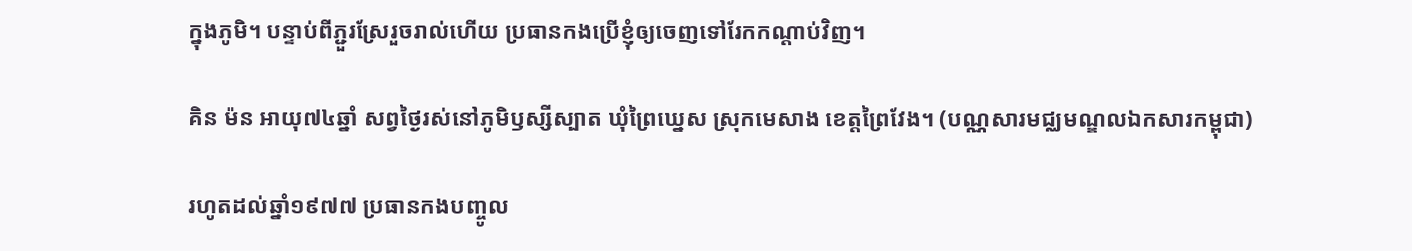ក្នុងភូមិ។ បន្ទាប់ពីភ្ជួរស្រែរួចរាល់ហើយ ប្រធានកងប្រើខ្ញុំឲ្យចេញទៅរែកកណ្តាប់វិញ។

គិន ម៉ន អាយុ៧៤ឆ្នាំ សព្វថ្ងៃរស់នៅភូមិឫស្សីស្បាត ឃុំព្រៃឃ្នេស ស្រុកមេសាង ខេត្តព្រៃវែង។ (បណ្ណសារមជ្ឈមណ្ឌលឯកសារកម្ពុជា)

រហូតដល់ឆ្នាំ១៩៧៧ ប្រធានកងបញ្ចូល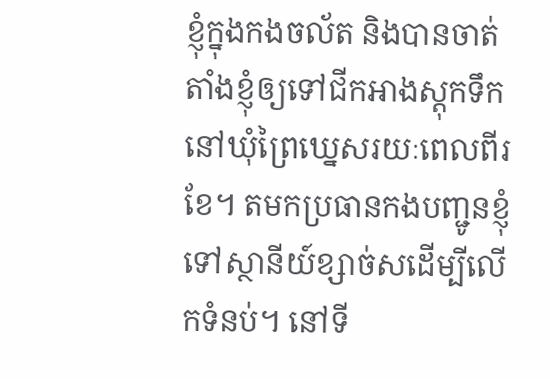ខ្ញុំក្នុងកងចល័ត និងបានចាត់តាំងខ្ញុំឲ្យទៅជីកអាងស្តុកទឹកនៅឃុំព្រៃឃ្នេសរយៈពេលពីរខែ។ តមកប្រធានកងបញ្ជូនខ្ញុំទៅស្ថានីយ៍ខ្សាច់សដើម្បីលើកទំនប់។ នៅទី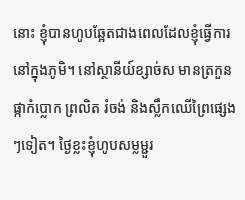នោះ ខ្ញុំបានហូបឆ្អែតជាងពេលដែលខ្ញុំធ្វើការនៅក្នុងភូមិ។ នៅស្ថានីយ៍ខ្សាច់ស មានត្រកួន ផ្កាកំប្លោក ព្រលិត រំចង់ និងស្លឹកឈើព្រៃផ្សេងៗទៀត។ ថ្ងៃខ្លះខ្ញុំហូបសម្លម្ជួរ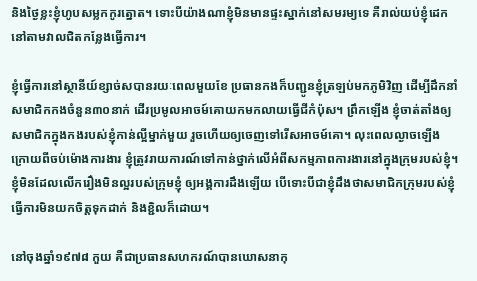និងថ្ងៃខ្លះខ្ញុំហូបសម្លកកូរត្នោត។ ទោះបីយ៉ាងណាខ្ញុំមិនមានផ្ទះស្នាក់នៅសមរម្យទេ គឺរាល់យប់ខ្ញុំដេកនៅតាមវាលជិតកន្លែងធ្វើការ។

ខ្ញុំធ្វើការនៅស្ថានីយ៍ខ្សាច់សបានរយៈពេលមួយខែ ប្រធានកងក៏បញ្ជូនខ្ញុំត្រឡប់មកភូមិវិញ ដើម្បីដឹកនាំសមាជិកកងចំនួន៣០នាក់ ដើរប្រមូលអាចម៍គោយកមកលាយធ្វើជីកំប៉ុស។ ព្រឹកឡើង ខ្ញុំចាត់តាំងឲ្យសមាជិកក្នុងកងរបស់ខ្ញុំកាន់ល្អីម្នាក់មួយ រួចហើយឲ្យចេញទៅរើសអាចម៍គោ។ លុះពេលល្ងាចឡើង ក្រោយពីចប់ម៉ោងការងារ ខ្ញុំត្រូវរាយការណ៍ទៅកាន់ថ្នាក់លើអំពីសកម្មភាពការងារនៅក្នុងក្រុមរបស់ខ្ញុំ។ ខ្ញុំមិនដែលលើករឿងមិនល្អរបស់ក្រុមខ្ញុំ ឲ្យអង្គការដឹងឡើយ បើទោះបីជាខ្ញុំដឹងថាសមាជិកក្រុមរបស់ខ្ញុំធ្វើការមិនយកចិត្តទុកដាក់ និងខ្ជិលក៏ដោយ។

នៅចុងឆ្នាំ១៩៧៨ កួយ គឺជាប្រធានសហករណ៍បានឃោសនាកុ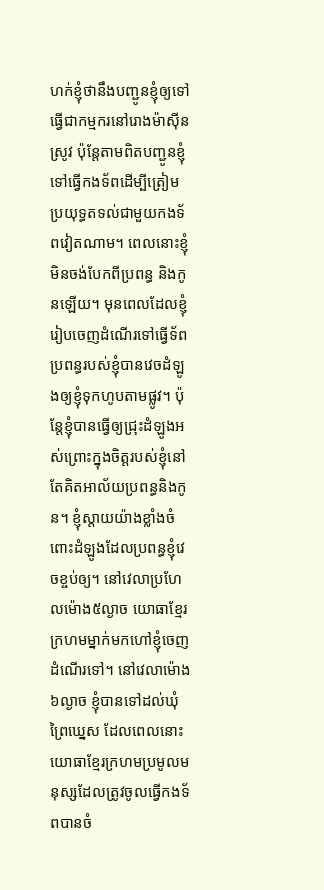ហក់ខ្ញុំថានឹងបញ្ជូនខ្ញុំឲ្យទៅធ្វើជាកម្មករនៅរោងម៉ាស៊ីនស្រូវ ប៉ុន្តែតាមពិតបញ្ជូនខ្ញុំទៅធ្វើកងទ័ពដើម្បីត្រៀមប្រយុទ្ធតទល់ជាមួយកងទ័ពវៀតណាម។ ពេលនោះខ្ញុំមិនចង់បែកពីប្រពន្ធ និងកូនឡើយ។ មុនពេលដែលខ្ញុំរៀបចេញដំណើរទៅធ្វើទ័ព ប្រពន្ធរបស់ខ្ញុំបានវេចដំឡូងឲ្យខ្ញុំទុកហូបតាមផ្លូវ។ ប៉ុន្តែខ្ញុំបានធ្វើឲ្យជ្រុះដំឡូងអស់ព្រោះក្នុងចិត្តរបស់ខ្ញុំនៅតែគិតអាល័យប្រពន្ធនិងកូន។ ខ្ញុំស្តាយយ៉ាងខ្លាំងចំពោះដំឡូងដែលប្រពន្ធខ្ញុំវេចខ្ចប់ឲ្យ។ នៅវេលាប្រហែលម៉ោង៥ល្ងាច យោធាខ្មែរក្រហមម្នាក់មកហៅខ្ញុំចេញដំណើរទៅ។ នៅវេលាម៉ោង៦ល្ងាច ខ្ញុំបានទៅដល់ឃុំព្រៃឃ្នេស ដែលពេលនោះយោធាខ្មែរក្រហមប្រមូលមនុស្សដែលត្រូវចូលធ្វើកងទ័ពបានចំ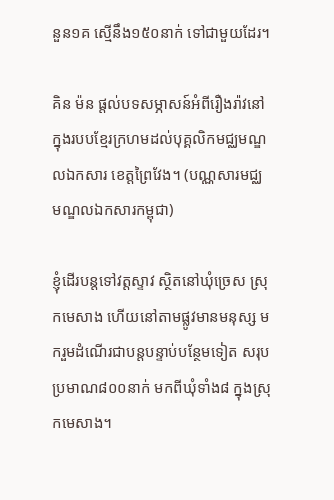នួន១គ ស្មើនឹង១៥០នាក់ ទៅជាមួយដែរ។

គិន ម៉ន ផ្តល់បទសម្ភាសន៍អំពីរឿងរ៉ាវនៅក្នុងរបបខ្មែរក្រហមដល់បុគ្គលិកមជ្ឈមណ្ឌលឯកសារ ខេត្តព្រៃវែង។ (បណ្ណសារមជ្ឈមណ្ឌលឯកសារកម្ពុជា)

ខ្ញុំដើរបន្តទៅវត្តស្ទាវ ស្ថិតនៅឃុំច្រេស ស្រុកមេសាង ហើយនៅតាមផ្លូវមានមនុស្ស មករួមដំណើរជាបន្តបន្ទាប់បន្ថែមទៀត សរុបប្រមាណ៨០០នាក់ មកពីឃុំទាំង៨ ក្នុងស្រុកមេសាង។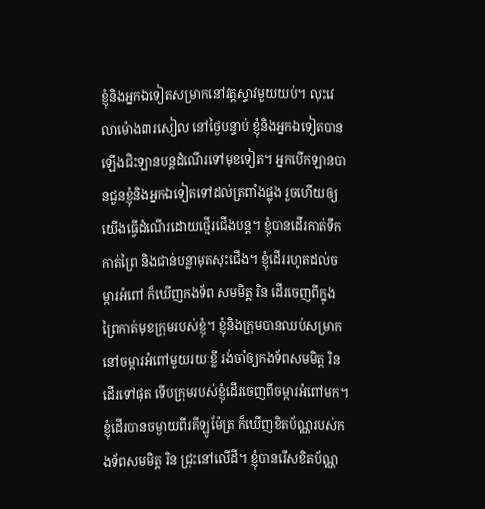ខ្ញុំនិងអ្នកឯទៀតសម្រាកនៅវត្តស្ទាវមួយយប់។ លុះវេលាម៉ោង៣រសៀល នៅថ្ងៃបន្ទាប់ ខ្ញុំនិងអ្នកឯទៀតបានឡើងជិះឡានបន្តដំណើរទៅមុខទៀត។ អ្នកបើកឡានបានជួនខ្ញុំនិងអ្នកឯទៀតទៅដល់ត្រពាំងផ្លុង រួចហើយឲ្យយើងធ្វើដំណើរដោយថ្មើរជើងបន្ត។ ខ្ញុំបានដើរកាត់ទឹកកាត់ព្រៃ និងជាន់បន្លាមុតសុះជើង។ ខ្ញុំដើររហូតដល់ចម្ការអំពៅ ក៏ឃើញកងទ័ព សមមិត្ត រិន ដើរចេញពីក្នុងព្រៃកាត់មុខក្រុមរបស់ខ្ញុំ។ ខ្ញុំនិងក្រុមបានឈប់សម្រាកនៅចម្ការអំពៅមួយរយៈខ្លី រង់ចាំឲ្យកងទ័ពសមមិត្ត រិន ដើរទៅផុត ទើបក្រុមរបស់ខ្ញុំដើរចេញពីចម្ការអំពៅមក។ ខ្ញុំដើរបានចម្ងាយពីរគីឡូម៉ែត្រ ក៏ឃើញខិតប័ណ្ណរបស់កងទ័ពសមមិត្ត រិន ជ្រុះនៅលើដី។ ខ្ញុំបានរើសខិតប័ណ្ណ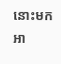នោះមកអា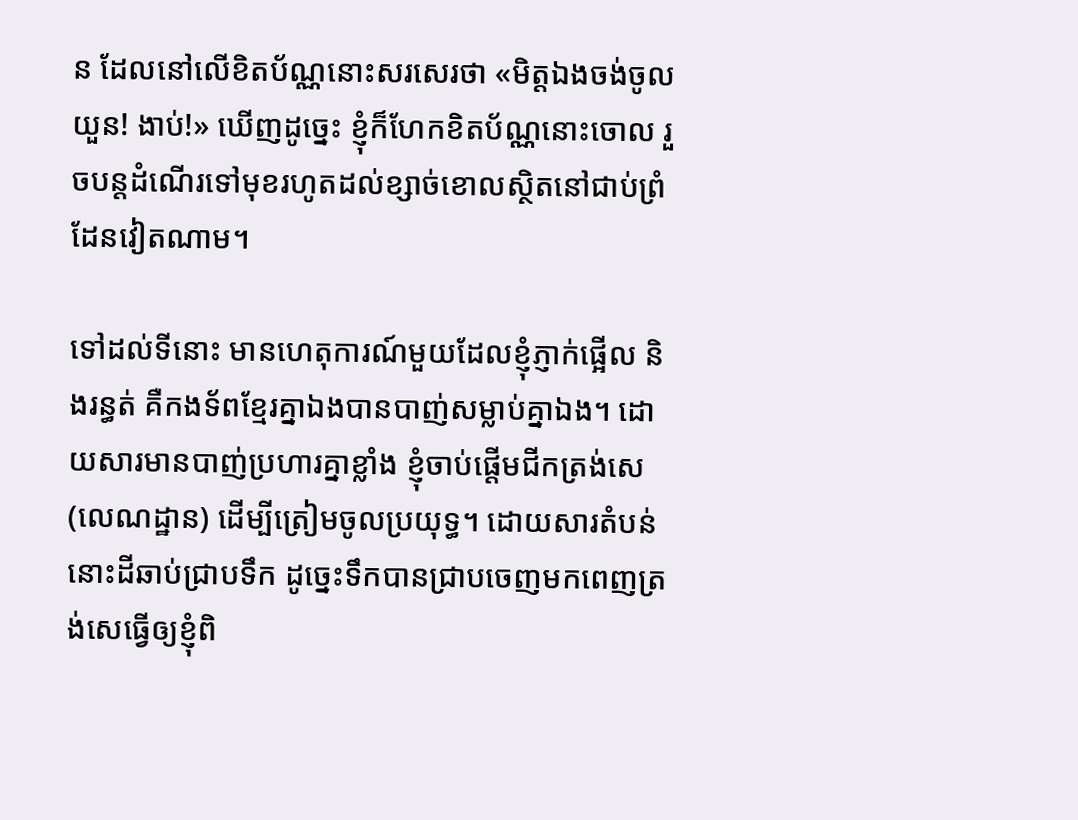ន ដែលនៅលើខិតប័ណ្ណនោះសរសេរថា «មិត្តឯងចង់ចូលយួន! ងាប់!» ឃើញដូច្នេះ ខ្ញុំក៏ហែកខិតប័ណ្ណនោះចោល រួចបន្តដំណើរទៅមុខរហូតដល់ខ្សាច់ខោលស្ថិតនៅជាប់ព្រំដែនវៀតណាម។

ទៅដល់ទីនោះ មានហេតុការណ៍មួយដែលខ្ញុំភ្ញាក់ផ្អើល និងរន្ធត់ គឺកងទ័ពខ្មែរគ្នាឯងបានបាញ់សម្លាប់គ្នាឯង។ ដោយសារមានបាញ់ប្រហារគ្នាខ្លាំង ខ្ញុំចាប់ផ្តើមជីកត្រង់សេ (លេណដ្ឋាន) ដើម្បីត្រៀមចូលប្រយុទ្ធ។ ដោយសារតំបន់នោះដីឆាប់ជ្រាបទឹក ដូច្នេះទឹកបានជ្រាបចេញមកពេញត្រង់សេធ្វើឲ្យខ្ញុំពិ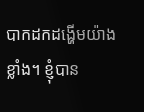បាកដកដង្ហើមយ៉ាងខ្លាំង។ ខ្ញុំបាន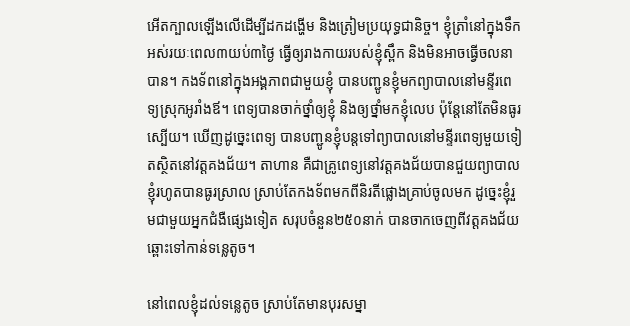អើតក្បាលឡើងលើដើម្បីដកដង្ហើម និងត្រៀមប្រយុទ្ធជានិច្ច។ ខ្ញុំត្រាំនៅក្នុងទឹកអស់រយៈពេល៣យប់៣ថ្ងៃ ធ្វើឲ្យរាងកាយរបស់ខ្ញុំស្ពឹក និងមិនអាចធ្វើចលនាបាន។ កងទ័ពនៅក្នុងអង្គភាពជាមួយខ្ញុំ បានបញ្ជូនខ្ញុំមកព្យាបាលនៅមន្ទីរពេទ្យស្រុកអូរាំងឪ។ ពេទ្យបានចាក់ថ្នាំឲ្យខ្ញុំ និងឲ្យថ្នាំមកខ្ញុំលេប ប៉ុន្តែនៅតែមិនធូរស្បើយ។ ឃើញដូច្នេះពេទ្យ បានបញ្ជូនខ្ញុំបន្តទៅព្យាបាលនៅមន្ទីរពេទ្យមួយទៀតស្ថិតនៅវត្តគងជ័យ។ តាហាន គឺជាគ្រូពេទ្យនៅវត្តគងជ័យបានជួយព្យាបាលខ្ញុំរហូតបានធូរស្រាល ស្រាប់តែកងទ័ពមកពីនិរតីផ្លោងគ្រាប់ចូលមក ដូច្នេះខ្ញុំរួមជាមួយអ្នកជំងឺផ្សេងទៀត សរុបចំនួន២៥០នាក់ បានចាកចេញពីវត្តគងជ័យ ឆ្ពោះទៅកាន់ទន្លេតូច។

នៅពេលខ្ញុំដល់ទន្លេតូច ស្រាប់តែមានបុរសម្នា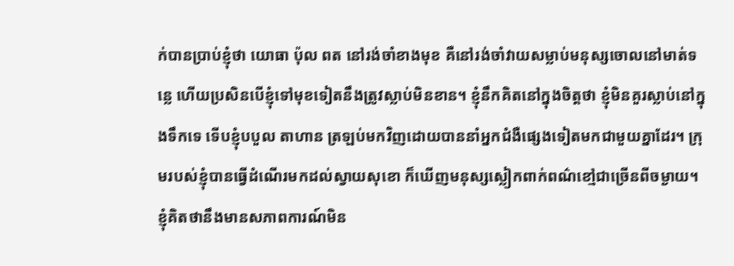ក់បានប្រាប់ខ្ញុំថា យោធា ប៉ុល ពត នៅរង់ចាំខាងមុខ គឺនៅរង់ចាំវាយសម្លាប់មនុស្សចោលនៅមាត់ទន្លេ ហើយប្រសិនបើខ្ញុំទៅមុខទៀតនឹងត្រូវស្លាប់មិនខាន។ ខ្ញុំនឹកគិតនៅក្នុងចិត្តថា ខ្ញុំមិនគួរស្លាប់នៅក្នុងទឹកទេ ទើបខ្ញុំបបួល តាហាន ត្រឡប់មកវិញដោយបាននាំអ្នកជំងឺផ្សេងទៀតមកជាមួយគ្នាដែរ។ ក្រុមរបស់ខ្ញុំបានធ្វើដំណើរមកដល់ស្វាយសុខោ ក៏ឃើញមនុស្សស្លៀកពាក់ពណ៌ខៅ្មជាច្រើនពីចម្ងាយ។ ខ្ញុំគិតថានឹងមានសភាពការណ៍មិន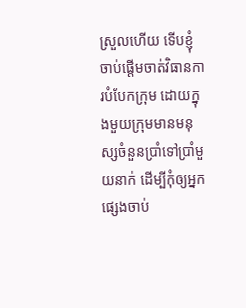ស្រួលហើយ ទើបខ្ញុំចាប់ផ្តើមចាត់វិធានការបំបែកក្រុម ដោយក្នុងមួយក្រុមមានមនុស្សចំនួនប្រាំទៅប្រាំមួយនាក់ ដើម្បីកុំឲ្យអ្នកផ្សេងចាប់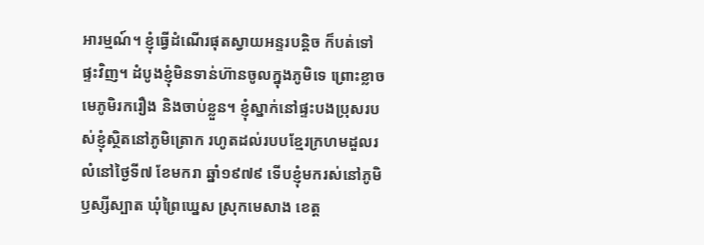អារម្មណ៍។ ខ្ញុំធ្វើដំណើរផុតស្វាយអន្ទរបន្តិច ក៏បត់ទៅផ្ទះវិញ។ ដំបូងខ្ញុំមិនទាន់ហ៊ានចូលក្នុងភូមិទេ ព្រោះខ្លាច មេភូមិរករឿង និងចាប់ខ្លួន។ ខ្ញុំស្នាក់នៅផ្ទះបងប្រុសរបស់ខ្ញុំស្ថិតនៅភូមិត្រោក រហូតដល់របបខ្មែរក្រហមដួលរលំនៅថ្ងៃទី៧ ខែមករា ឆ្នាំ១៩៧៩ ទើបខ្ញុំមករស់នៅភូមិឫស្សីស្បាត ឃុំព្រៃឃ្នេស ស្រុកមេសាង ខេត្ត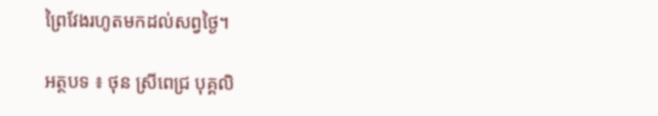ព្រៃវែងរហូតមកដល់សព្វថ្ងៃ។

អត្ថបទ ៖ ថុន ស្រីពេជ្រ បុគ្គលិ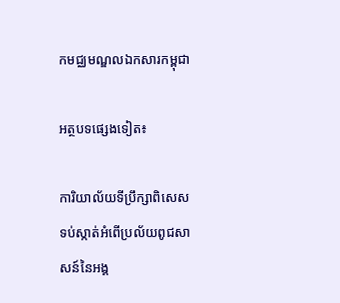កមជ្ឈមណ្ឌលឯកសារកម្ពុជា

អត្ថបទផ្សេងទៀត៖

ការិយាល័យទីប្រឹក្សាពិសេសទប់ស្កាត់អំពើប្រល័យពូជសាសន៍នៃអង្គ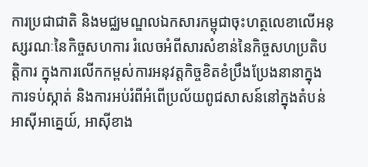ការប្រជាជាតិ និងមជ្ឈមណ្ឌលឯកសារកម្ពុជាចុះហត្ថលេខាលើអនុស្សរណៈនៃកិច្ចសហការ រំលេចអំពីសារសំខាន់នៃកិច្ចសហប្រតិបត្តិការ ក្នុងការលើកកម្ពស់ការអនុវត្តកិច្ចខិតខំប្រឹងប្រែងនានាក្នុងការទប់ស្កាត់ និងការអប់រំពីអំពើប្រល័យពូជសាសន៍នៅក្នុងតំបន់អាស៊ីអាគ្នេយ៍, អាស៊ីខាង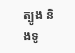ត្បូង និងទូ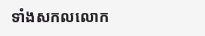ទាំងសកលលោក